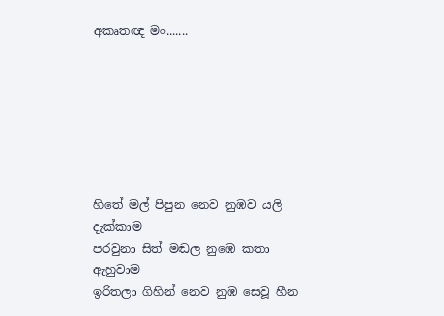අකෘතඥ මං.......







හිතේ මල් පිපුන නෙව නුඹව යලි දැක්කාම
පරවුනා සිත් මඬල නුඹෙ කතා ඇහුවාම
ඉරිතලා ගිහින් නෙව නුඹ සෙවූ හීන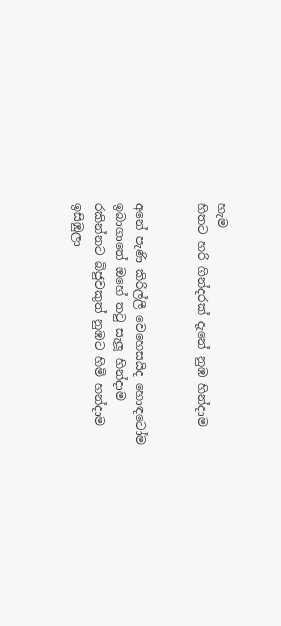හැම
හිතට හරි ගින්දරක් දැනේ නුඹ හින්දාම


අනේ පැණි කිරිල්ලී වෙහෙසයිද හොඳටෝම
ඉබාගාතේ ඔහේ තටු සැලූ හින්දාම
රකින්නට බිජුවකුත් නුඹට හිමි හන්දාම
ඉසිඹුලා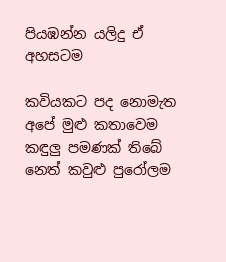පියඹන්න යලිදු ඒ අහසටම

කවියකට පද නොමැත අපේ මුළු කතාවෙම
කඳුලු පමණක් තිබේ නෙත් කවුළු පුරෝලම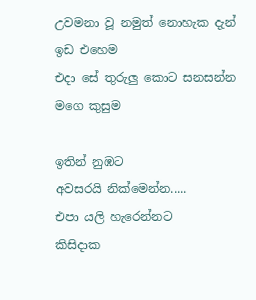උවමනා වූ නමුත් නොහැක දැන් ඉඩ එහෙම
එදා සේ තුරුලු කොට සනසන්න මගෙ කුසුම

ඉතින් නුඹට
අවසරයි නික්මෙන්න.....
එපා යලි හැරෙන්නට
කිසිදාක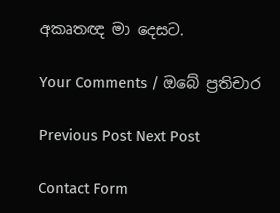අකෘතඥ මා දෙසට.

Your Comments / ඔබේ ප්‍රතිචාර

Previous Post Next Post

Contact Form